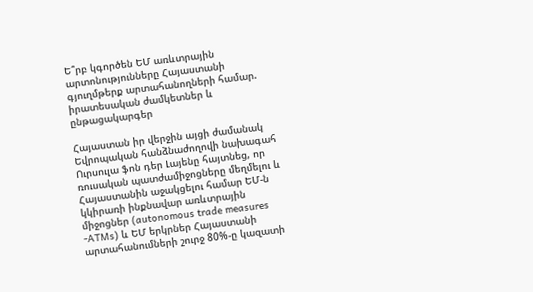Ե՞րբ կգործեն ԵՄ առևտրային արտոնությունները Հայաստանի գյուղմթերք արտահանողների համար. իրատեսական ժամկետներ և ընթացակարգեր

Հայաստան իր վերջին այցի ժամանակ Եվրոպական հանձնաժողովի նախագահ Ուրսուլա ֆոն դեր Լայենը հայտնեց, որ ռուսական պատժամիջոցները մեղմելու և Հայաստանին աջակցելու համար ԵՄ-ն կկիրառի ինքնավար առևտրային միջոցներ (autonomous trade measures -ATMs) և ԵՄ երկրներ Հայաստանի արտահանումների շուրջ 80%-ը կազատի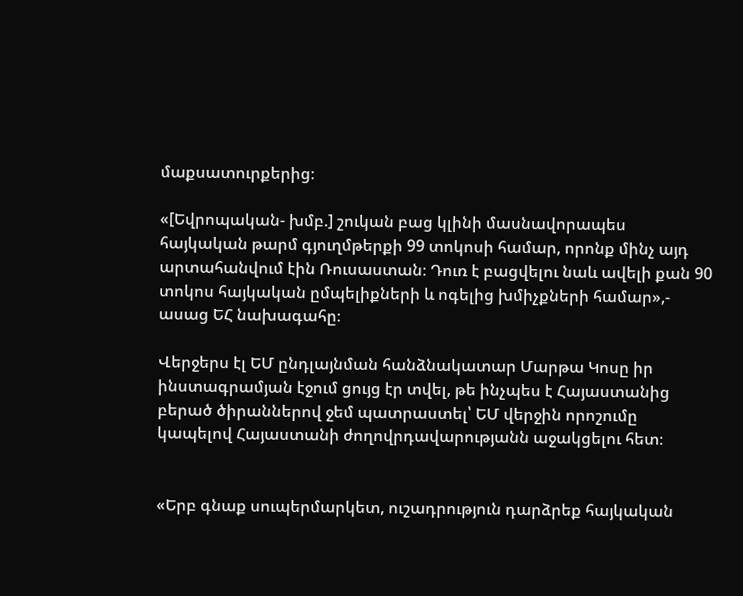մաքսատուրքերից։

«[Եվրոպական- խմբ.] շուկան բաց կլինի մասնավորապես հայկական թարմ գյուղմթերքի 99 տոկոսի համար, որոնք մինչ այդ արտահանվում էին Ռուսաստան։ Դուռ է բացվելու նաև ավելի քան 90 տոկոս հայկական ըմպելիքների և ոգելից խմիչքների համար»,- ասաց ԵՀ նախագահը։

Վերջերս էլ ԵՄ ընդլայնման հանձնակատար Մարթա Կոսը իր ինստագրամյան էջում ցույց էր տվել, թե ինչպես է Հայաստանից բերած ծիրաններով ջեմ պատրաստել՝ ԵՄ վերջին որոշումը կապելով Հայաստանի ժողովրդավարությանն աջակցելու հետ։


«Երբ գնաք սուպերմարկետ, ուշադրություն դարձրեք հայկական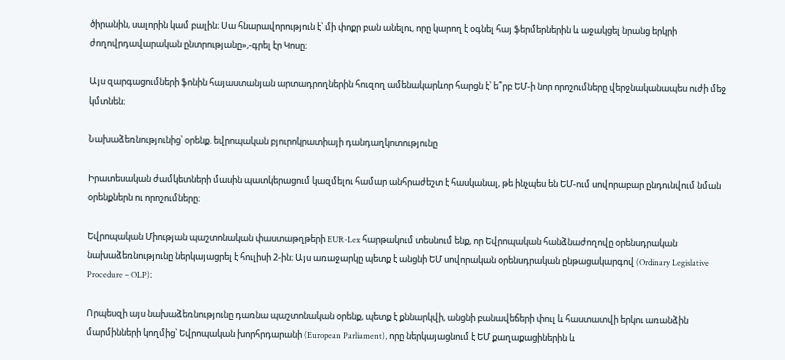ծիրանին, սալորին կամ բալին։ Սա հնարավորություն է՝ մի փոքր բան անելու, որը կարող է օգնել հայ ֆերմերներին և աջակցել նրանց երկրի ժողովրդավարական ընտրությանը»,-գրել էր Կոսը։

Այս զարգացումների ֆոնին հայաստանյան արտադրողներին հուզող ամենակարևոր հարցն է՝ ե՞րբ ԵՄ-ի նոր որոշումները վերջնականապես ուժի մեջ կմտնեն։

Նախաձեռնությունից՝ օրենք. եվրոպական բյուրոկրատիայի դանդաղկոտությունը

Իրատեսական ժամկետների մասին պատկերացում կազմելու համար անհրաժեշտ է հասկանալ, թե ինչպես են ԵՄ-ում սովորաբար ընդունվում նման օրենքներն ու որոշումները։

Եվրոպական Միության պաշտոնական փաստաթղթերի EUR-Lex հարթակում տեսնում ենք, որ Եվրոպական հանձնաժողովը օրենսդրական նախաձեռնությունը ներկայացրել է հուլիսի 2-ին։ Այս առաջարկը պետք է անցնի ԵՄ սովորական օրենսդրական ընթացակարգով (Ordinary Legislative Procedure – OLP)։

Որպեսզի այս նախաձեռնությունը դառնա պաշտոնական օրենք, պետք է քննարկվի, անցնի բանավեճերի փուլ և հաստատվի երկու առանձին մարմինների կողմից՝ Եվրոպական խորհրդարանի (European Parliament), որը ներկայացնում է ԵՄ քաղաքացիներին և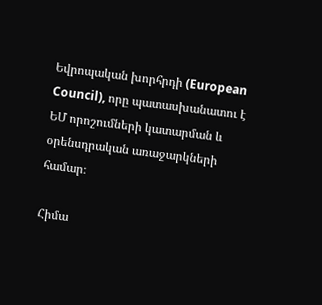Եվրոպական խորհրդի (European Council), որը պատասխանատու է ԵՄ որոշումների կատարման և օրենսդրական առաջարկների համար։

Հիմա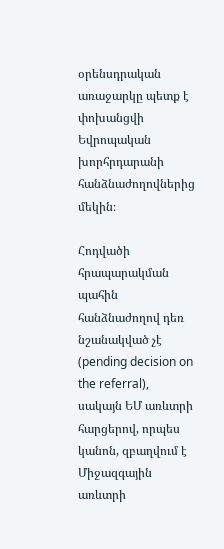օրենսդրական առաջարկը պետք է փոխանցվի Եվրոպական խորհրդարանի հանձնաժողովներից մեկին։

Հոդվածի հրապարակման պահին հանձնաժողով դեռ նշանակված չէ (pending decision on the referral), սակայն ԵՄ առևտրի հարցերով, որպես կանոն, զբաղվում է Միջազգային առևտրի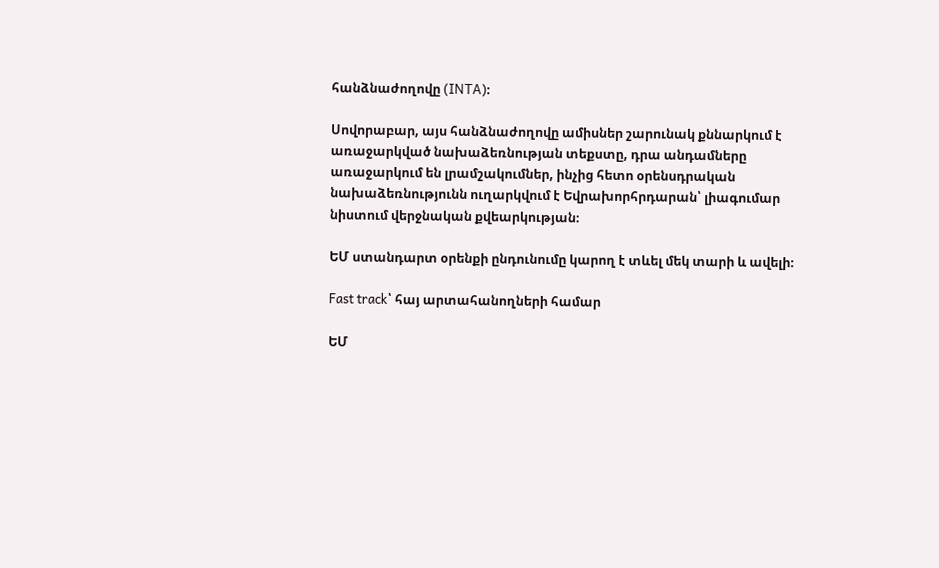հանձնաժողովը (INTA)։

Սովորաբար, այս հանձնաժողովը ամիսներ շարունակ քննարկում է առաջարկված նախաձեռնության տեքստը, դրա անդամները առաջարկում են լրամշակումներ, ինչից հետո օրենսդրական նախաձեռնությունն ուղարկվում է Եվրախորհրդարան՝ լիագումար նիստում վերջնական քվեարկության։

ԵՄ ստանդարտ օրենքի ընդունումը կարող է տևել մեկ տարի և ավելի։

Fast track՝ հայ արտահանողների համար

ԵՄ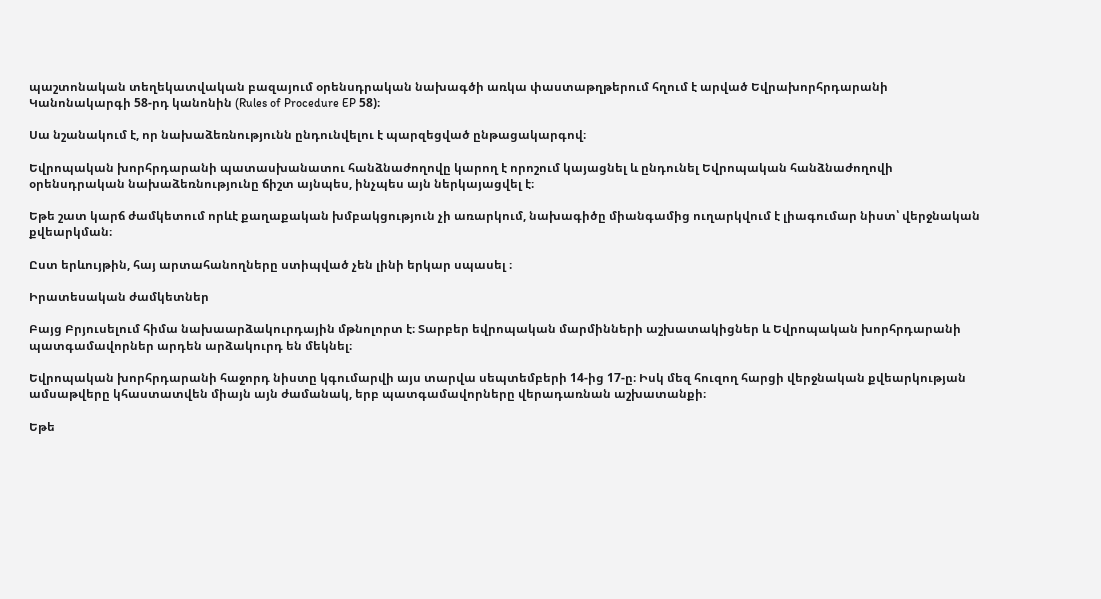պաշտոնական տեղեկատվական բազայում օրենսդրական նախագծի առկա փաստաթղթերում հղում է արված Եվրախորհրդարանի Կանոնակարգի 58-րդ կանոնին (Rules of Procedure EP 58)։

Սա նշանակում է, որ նախաձեռնությունն ընդունվելու է պարզեցված ընթացակարգով։

Եվրոպական խորհրդարանի պատասխանատու հանձնաժողովը կարող է որոշում կայացնել և ընդունել Եվրոպական հանձնաժողովի օրենսդրական նախաձեռնությունը ճիշտ այնպես, ինչպես այն ներկայացվել է։

Եթե շատ կարճ ժամկետում որևէ քաղաքական խմբակցություն չի առարկում, նախագիծը միանգամից ուղարկվում է լիագումար նիստ՝ վերջնական քվեարկման։

Ըստ երևույթին, հայ արտահանողները ստիպված չեն լինի երկար սպասել ։

Իրատեսական ժամկետներ

Բայց Բրյուսելում հիմա նախաարձակուրդային մթնոլորտ է։ Տարբեր եվրոպական մարմինների աշխատակիցներ և Եվրոպական խորհրդարանի պատգամավորներ արդեն արձակուրդ են մեկնել։

Եվրոպական խորհրդարանի հաջորդ նիստը կգումարվի այս տարվա սեպտեմբերի 14-ից 17-ը։ Իսկ մեզ հուզող հարցի վերջնական քվեարկության ամսաթվերը կհաստատվեն միայն այն ժամանակ, երբ պատգամավորները վերադառնան աշխատանքի։

Եթե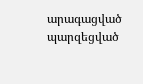արագացված պարզեցված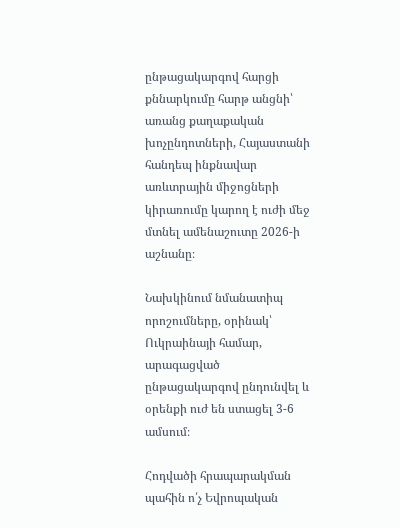ընթացակարգով հարցի քննարկումը հարթ անցնի՝ առանց քաղաքական խոչընդոտների, Հայաստանի հանդեպ ինքնավար առևտրային միջոցների կիրառումը կարող է ուժի մեջ մտնել ամենաշուտը 2026-ի աշնանը։

Նախկինում նմանատիպ որոշումները, օրինակ՝ Ուկրաինայի համար, արագացված ընթացակարգով ընդունվել և օրենքի ուժ են ստացել 3-6 ամսում։

Հոդվածի հրապարակման պահին ո՛չ Եվրոպական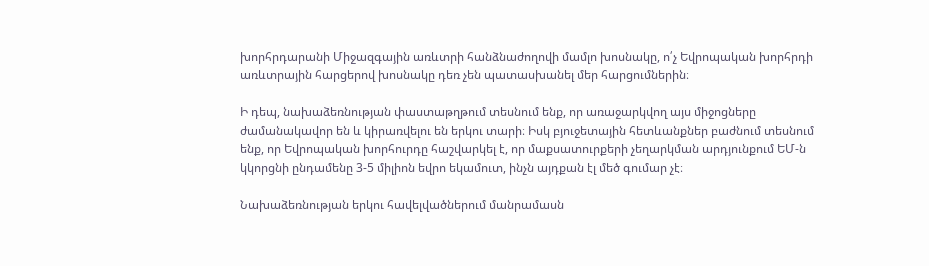խորհրդարանի Միջազգային առևտրի հանձնաժողովի մամլո խոսնակը, ո՛չ Եվրոպական խորհրդի առևտրային հարցերով խոսնակը դեռ չեն պատասխանել մեր հարցումներին։

Ի դեպ, նախաձեռնության փաստաթղթում տեսնում ենք, որ առաջարկվող այս միջոցները ժամանակավոր են և կիրառվելու են երկու տարի։ Իսկ բյուջետային հետևանքներ բաժնում տեսնում ենք, որ Եվրոպական խորհուրդը հաշվարկել է, որ մաքսատուրքերի չեղարկման արդյունքում ԵՄ-ն կկորցնի ընդամենը 3-5 միլիոն եվրո եկամուտ, ինչն այդքան էլ մեծ գումար չէ։

Նախաձեռնության երկու հավելվածներում մանրամասն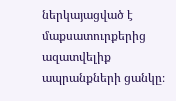ներկայացված է մաքսատուրքերից ազատվելիք ապրանքների ցանկը։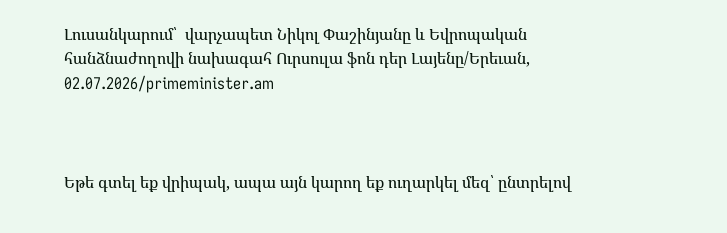Լուսանկարում՝  վարչապետ Նիկոլ Փաշինյանը և Եվրոպական հանձնաժողովի նախագահ Ուրսուլա ֆոն դեր Լայենը/Երեւան, 02.07.2026/primeminister.am



Եթե գտել եք վրիպակ, ապա այն կարող եք ուղարկել մեզ՝ ընտրելով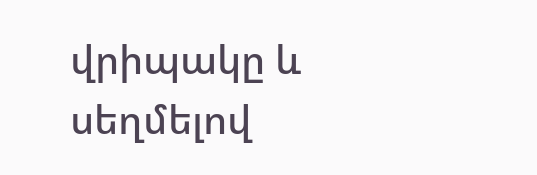վրիպակը և սեղմելով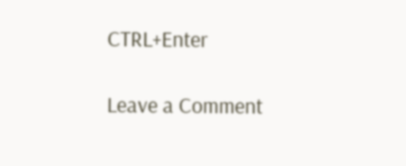CTRL+Enter

Leave a Comment